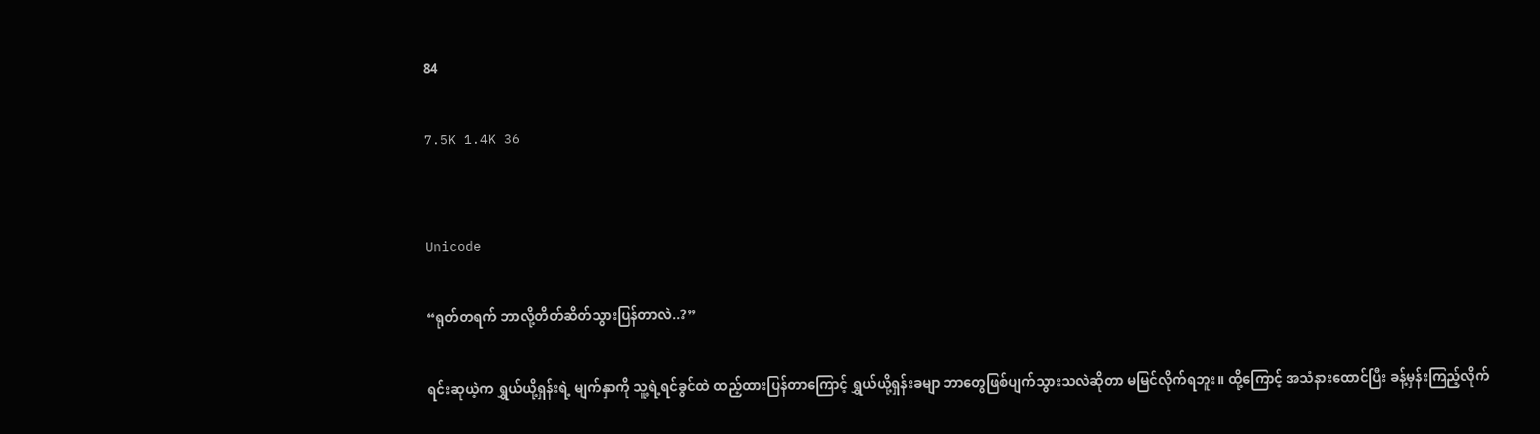84

7.5K 1.4K 36


Unicode

“ရုတ်တရက် ဘာလို့တိတ်ဆိတ်သွားပြန်တာလဲ..?”

ရင်းဆုယဲ့က ရွှယ်ယို့ရှန်းရဲ့ မျက်နှာကို သူ့ရဲ့ရင်ခွင်ထဲ ထည့်ထားပြန်တာကြောင့် ရွှယ်ယို့ရှန်းခမျာ ဘာတွေဖြစ်ပျက်သွားသလဲဆိုတာ မမြင်လိုက်ရဘူး။ ထို့ကြောင့် အသံနားထောင်ပြီး ခန့်မှန်းကြည့်လိုက်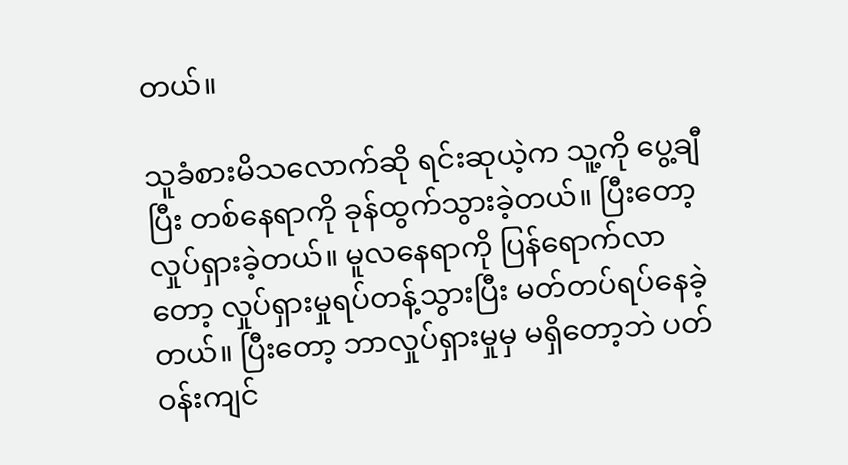တယ်။

သူခံစားမိသလောက်ဆို ရင်းဆုယဲ့က သူ့ကို ပွေ့ချီပြီး တစ်နေရာကို ခုန်ထွက်သွားခဲ့တယ်။ ပြီးတော့ လှုပ်ရှားခဲ့တယ်။ မူလနေရာကို ပြန်ရောက်လာတော့ လှုပ်ရှားမှုရပ်တန့်သွားပြီး မတ်တပ်ရပ်နေခဲ့တယ်။ ပြီးတော့ ဘာလှုပ်ရှားမှုမှ မရှိတော့ဘဲ ပတ်ဝန်းကျင်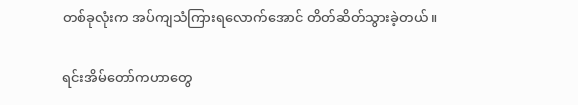တစ်ခုလုံးက အပ်ကျသံကြားရလောက်အောင် တိတ်ဆိတ်သွားခဲ့တယ်။

ရင်းအိမ်တော်ကဟာတွေ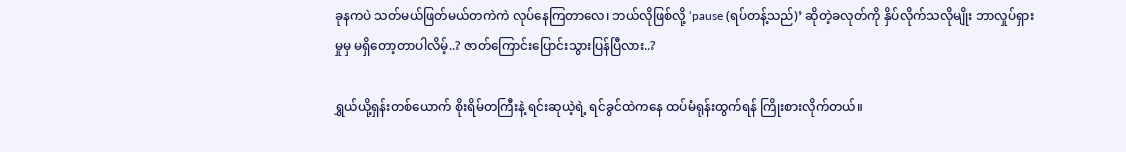ခုနကပဲ သတ်မယ်ဖြတ်မယ်တကဲကဲ လုပ်နေကြတာလေ၊ ဘယ်လိုဖြစ်လို့ ‘pause (ရပ်တန့်သည်)’ ဆိုတဲ့ခလုတ်ကို နှိပ်လိုက်သလိုမျိုး ဘာလှုပ်ရှားမှုမှ မရှိတော့တာပါလိမ့်..? ဇာတ်ကြောင်းပြောင်းသွားပြန်ပြီလား..?

ရွှယ်ယို့ရှန်းတစ်ယောက် စိုးရိမ်တကြီးနဲ့ ရင်းဆုယဲ့ရဲ့ ရင်ခွင်ထဲကနေ ထပ်မံရုန်းထွက်ရန် ကြိုးစားလိုက်တယ်။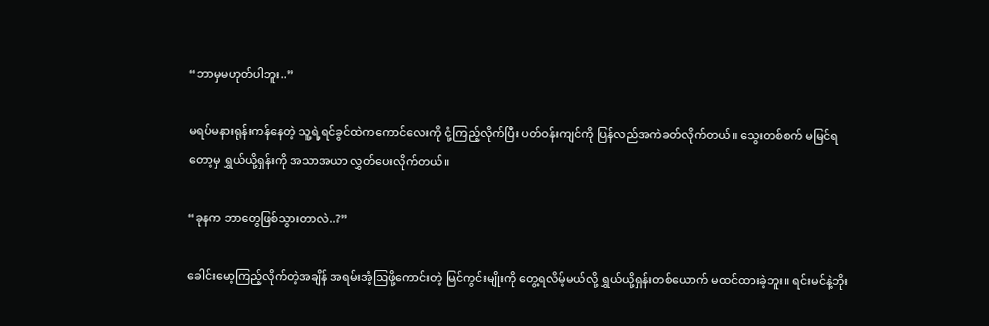“ဘာမှမဟုတ်ပါဘူး..”

မရပ်မနားရုန်းကန်နေတဲ့ သူ့ရဲ့ရင်ခွင်ထဲကကောင်လေးကို ငုံ့ကြည့်လိုက်ပြီး ပတ်ဝန်းကျင်ကို ပြန်လည်အကဲခတ်လိုက်တယ်။ သွေးတစ်စက် မမြင်ရတော့မှ ရွှယ်ယို့ရှန်းကို အသာအယာ လွှတ်ပေးလိုက်တယ်။

“ခုနက ဘာတွေဖြစ်သွားတာလဲ..?”

ခေါင်းမော့ကြည့်လိုက်တဲ့အချိန် အရမ်းအံ့ဩဖို့ကောင်းတဲ့ မြင်ကွင်းမျိုးကို တွေ့ရလိမ့်မယ်လို့ ရွှယ်ယို့ရှန်းတစ်ယောက် မထင်ထားခဲ့ဘူး။ ရင်းမင်နဲ့ဘိုး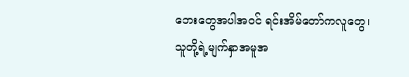ဘေးတွေအပါအဝင် ရင်းအိမ်တော်ကလူတွေ၊ သူတို့ရဲ့မျက်နှာအမူအ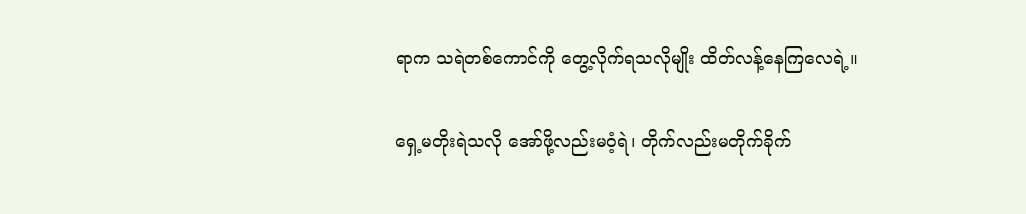ရာက သရဲတစ်ကောင်ကို တွေ့လိုက်ရသလိုမျိုး ထိတ်လန့်နေကြလေရဲ့။

ရှေ့မတိုးရဲသလို အော်ဖို့လည်းမဝံ့ရဲ၊ တိုက်လည်းမတိုက်ခိုက်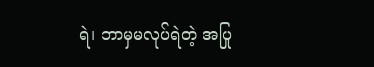ရဲ၊ ဘာမှမလုပ်ရဲတဲ့ အပြု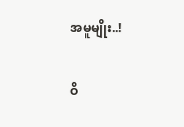အမူမျိုး..!

ဝိ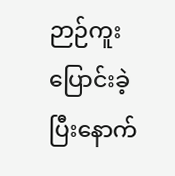ဉာဉ်ကူးပြောင်းခဲ့ပြီးနောက်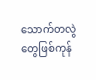သောက်တလွဲတွေဖြစ်ကုန်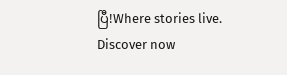ပြီ!Where stories live. Discover now